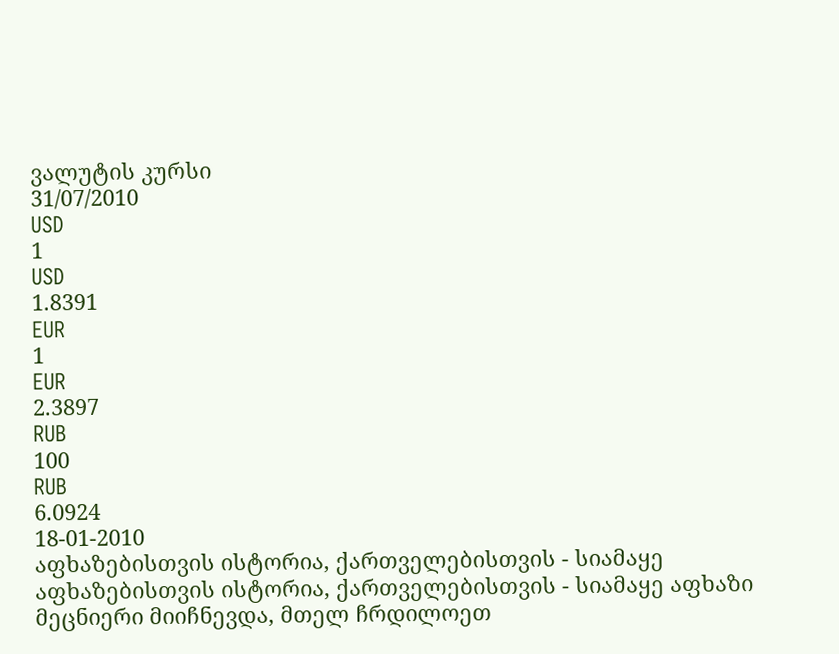ვალუტის კურსი
31/07/2010
USD
1
USD
1.8391
EUR
1
EUR
2.3897
RUB
100
RUB
6.0924
18-01-2010
აფხაზებისთვის ისტორია, ქართველებისთვის - სიამაყე
აფხაზებისთვის ისტორია, ქართველებისთვის - სიამაყე აფხაზი მეცნიერი მიიჩნევდა, მთელ ჩრდილოეთ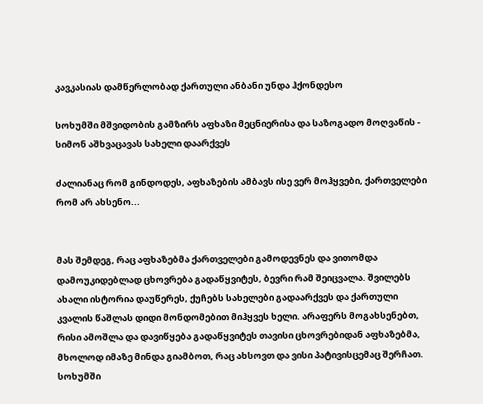კავკასიას დამწერლობად ქართული ანბანი უნდა ჰქონდესო

სოხუმში მშვიდობის გამზირს აფხაზი მეცნიერისა და საზოგადო მოღვაწის - სიმონ აშხვაცავას სახელი დაარქვეს

ძალიანაც რომ გინდოდეს, აფხაზების ამბავს ისე ვერ მოჰყვები, ქართველები რომ არ ახსენო...


მას შემდეგ, რაც აფხაზებმა ქართველები გამოდევნეს და ვითომდა დამოუკიდებლად ცხოვრება გადაწყვიტეს, ბევრი რამ შეიცვალა. შვილებს ახალი ისტორია დაუწერეს, ქუჩებს სახელები გადაარქვეს და ქართული კვალის წაშლას დიდი მონდომებით მიჰყვეს ხელი. არაფერს მოგახსენებთ, რისი ამოშლა და დავიწყება გადაწყვიტეს თავისი ცხოვრებიდან აფხაზებმა, მხოლოდ იმაზე მინდა გიამბოთ, რაც ახსოვთ და ვისი პატივისცემაც შერჩათ. სოხუმში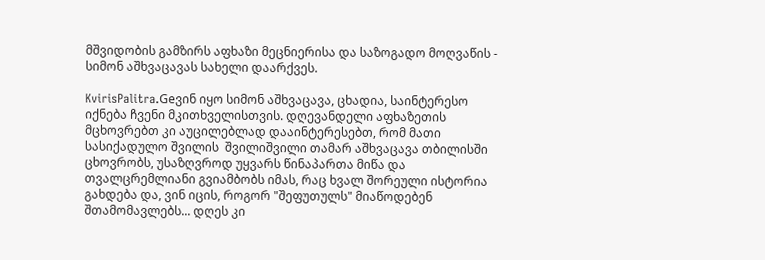მშვიდობის გამზირს აფხაზი მეცნიერისა და საზოგადო მოღვაწის - სიმონ აშხვაცავას სახელი დაარქვეს.

KvirisPalitra.Geვინ იყო სიმონ აშხვაცავა, ცხადია, საინტერესო იქნება ჩვენი მკითხველისთვის. დღევანდელი აფხაზეთის მცხოვრებთ კი აუცილებლად დააინტერესებთ, რომ მათი სასიქადულო შვილის  შვილიშვილი თამარ აშხვაცავა თბილისში ცხოვრობს, უსაზღვროდ უყვარს წინაპართა მიწა და თვალცრემლიანი გვიამბობს იმას, რაც ხვალ შორეული ისტორია გახდება და, ვინ იცის, როგორ "შეფუთულს" მიაწოდებენ შთამომავლებს... დღეს კი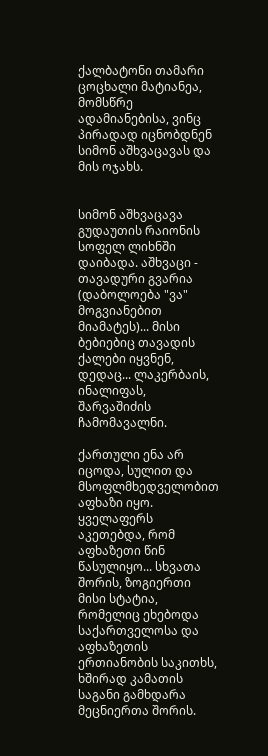ქალბატონი თამარი ცოცხალი მატიანეა, მომსწრე ადამიანებისა, ვინც პირადად იცნობდნენ სიმონ აშხვაცავას და მის ოჯახს.


სიმონ აშხვაცავა გუდაუთის რაიონის სოფელ ლიხნში დაიბადა. აშხვაცი - თავადური გვარია (დაბოლოება "ვა" მოგვიანებით მიამატეს)... მისი ბებიებიც თავადის ქალები იყვნენ, დედაც... ლაკერბაის, ინალიფას, შარვაშიძის ჩამომავალნი.

ქართული ენა არ იცოდა, სულით და მსოფლმხედველობით აფხაზი იყო. ყველაფერს აკეთებდა, რომ აფხაზეთი წინ წასულიყო... სხვათა შორის, ზოგიერთი მისი სტატია, რომელიც ეხებოდა საქართველოსა და აფხაზეთის ერთიანობის საკითხს, ხშირად კამათის საგანი გამხდარა მეცნიერთა შორის.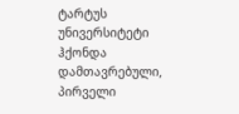ტარტუს უნივერსიტეტი ჰქონდა დამთავრებული, პირველი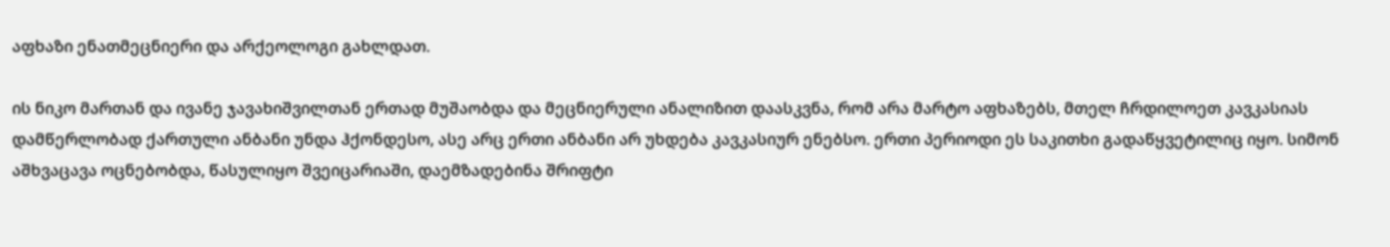აფხაზი ენათმეცნიერი და არქეოლოგი გახლდათ.

ის ნიკო მართან და ივანე ჯავახიშვილთან ერთად მუშაობდა და მეცნიერული ანალიზით დაასკვნა, რომ არა მარტო აფხაზებს, მთელ ჩრდილოეთ კავკასიას დამწერლობად ქართული ანბანი უნდა ჰქონდესო, ასე არც ერთი ანბანი არ უხდება კავკასიურ ენებსო. ერთი პერიოდი ეს საკითხი გადაწყვეტილიც იყო. სიმონ აშხვაცავა ოცნებობდა, წასულიყო შვეიცარიაში, დაემზადებინა შრიფტი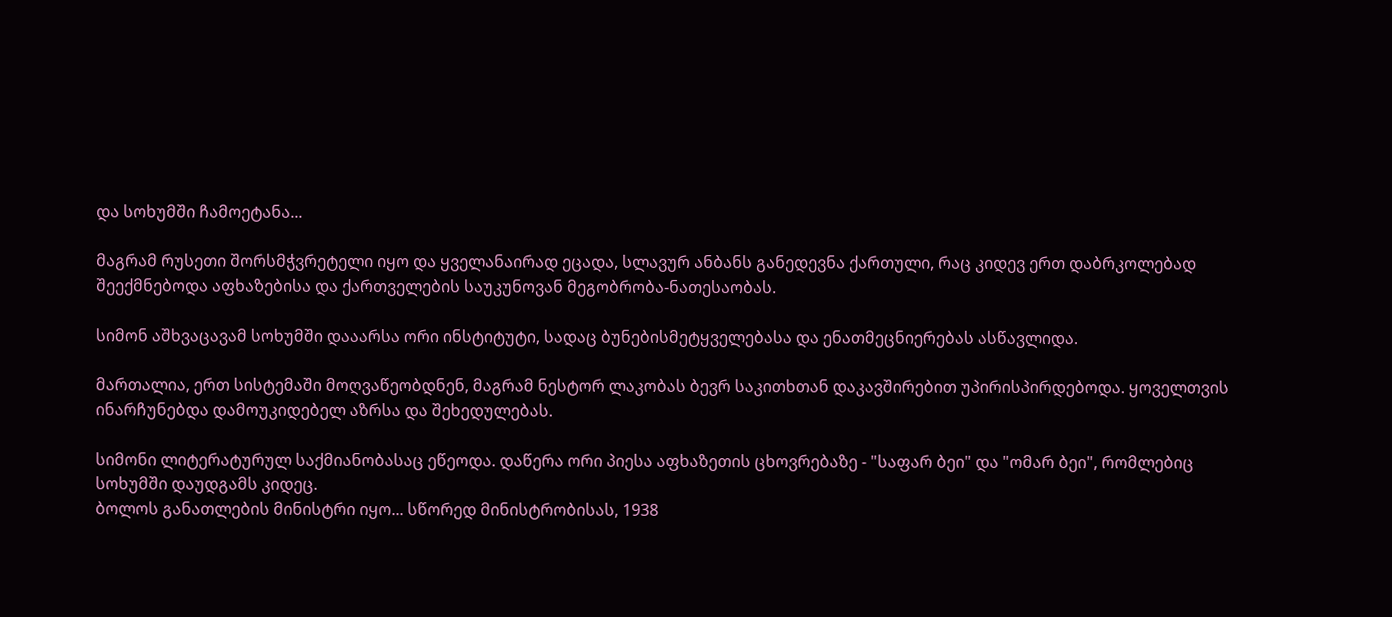და სოხუმში ჩამოეტანა...

მაგრამ რუსეთი შორსმჭვრეტელი იყო და ყველანაირად ეცადა, სლავურ ანბანს განედევნა ქართული, რაც კიდევ ერთ დაბრკოლებად შეექმნებოდა აფხაზებისა და ქართველების საუკუნოვან მეგობრობა-ნათესაობას.

სიმონ აშხვაცავამ სოხუმში დააარსა ორი ინსტიტუტი, სადაც ბუნებისმეტყველებასა და ენათმეცნიერებას ასწავლიდა.

მართალია, ერთ სისტემაში მოღვაწეობდნენ, მაგრამ ნესტორ ლაკობას ბევრ საკითხთან დაკავშირებით უპირისპირდებოდა. ყოველთვის ინარჩუნებდა დამოუკიდებელ აზრსა და შეხედულებას.

სიმონი ლიტერატურულ საქმიანობასაც ეწეოდა. დაწერა ორი პიესა აფხაზეთის ცხოვრებაზე - "საფარ ბეი" და "ომარ ბეი", რომლებიც სოხუმში დაუდგამს კიდეც.
ბოლოს განათლების მინისტრი იყო... სწორედ მინისტრობისას, 1938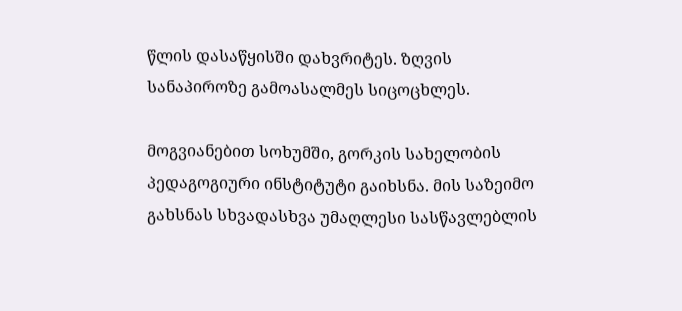წლის დასაწყისში დახვრიტეს. ზღვის სანაპიროზე გამოასალმეს სიცოცხლეს.

მოგვიანებით სოხუმში, გორკის სახელობის პედაგოგიური ინსტიტუტი გაიხსნა. მის საზეიმო გახსნას სხვადასხვა უმაღლესი სასწავლებლის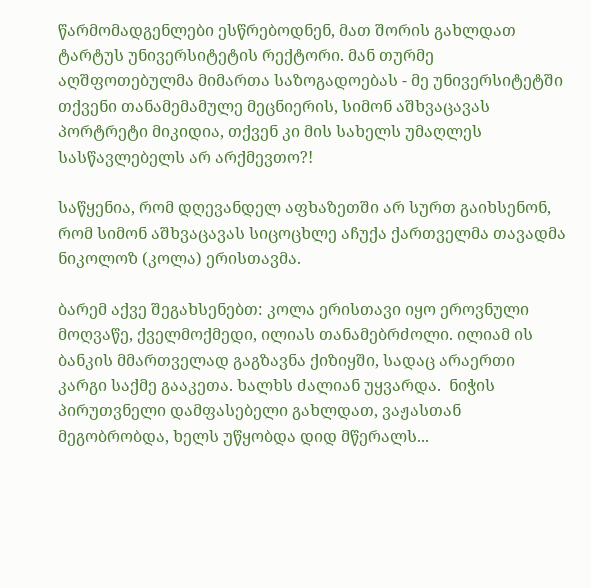წარმომადგენლები ესწრებოდნენ, მათ შორის გახლდათ ტარტუს უნივერსიტეტის რექტორი. მან თურმე აღშფოთებულმა მიმართა საზოგადოებას - მე უნივერსიტეტში თქვენი თანამემამულე მეცნიერის, სიმონ აშხვაცავას პორტრეტი მიკიდია, თქვენ კი მის სახელს უმაღლეს სასწავლებელს არ არქმევთო?!

საწყენია, რომ დღევანდელ აფხაზეთში არ სურთ გაიხსენონ, რომ სიმონ აშხვაცავას სიცოცხლე აჩუქა ქართველმა თავადმა ნიკოლოზ (კოლა) ერისთავმა.

ბარემ აქვე შეგახსენებთ: კოლა ერისთავი იყო ეროვნული მოღვაწე, ქველმოქმედი, ილიას თანამებრძოლი. ილიამ ის ბანკის მმართველად გაგზავნა ქიზიყში, სადაც არაერთი კარგი საქმე გააკეთა. ხალხს ძალიან უყვარდა.  ნიჭის პირუთვნელი დამფასებელი გახლდათ, ვაჟასთან მეგობრობდა, ხელს უწყობდა დიდ მწერალს...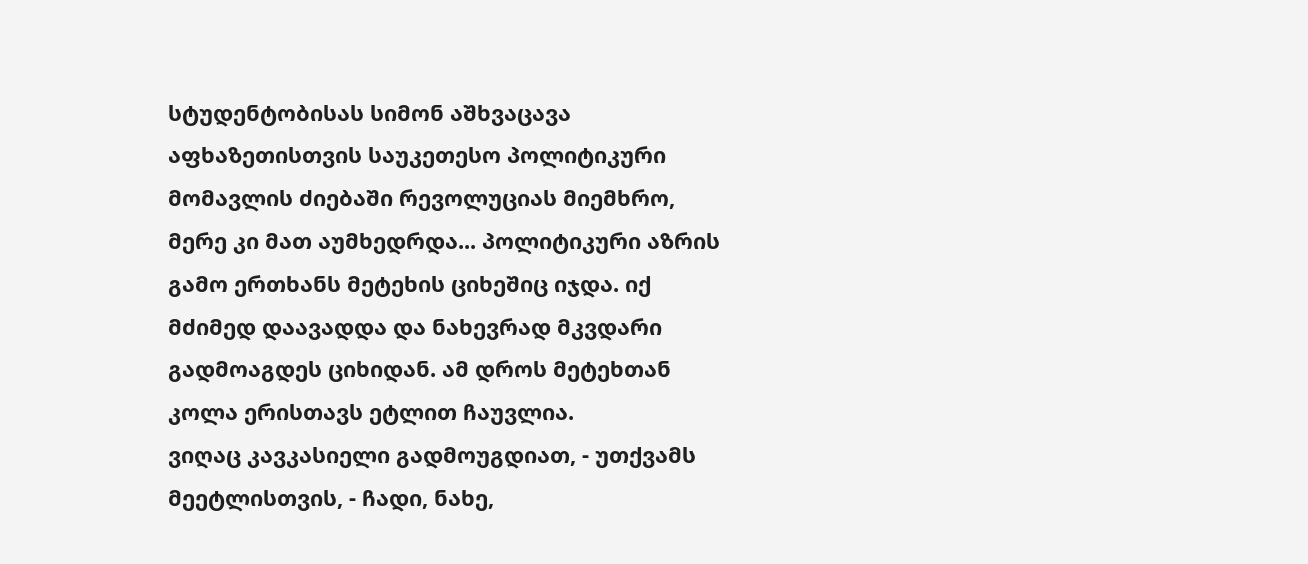სტუდენტობისას სიმონ აშხვაცავა აფხაზეთისთვის საუკეთესო პოლიტიკური მომავლის ძიებაში რევოლუციას მიემხრო, მერე კი მათ აუმხედრდა... პოლიტიკური აზრის გამო ერთხანს მეტეხის ციხეშიც იჯდა. იქ მძიმედ დაავადდა და ნახევრად მკვდარი გადმოაგდეს ციხიდან. ამ დროს მეტეხთან კოლა ერისთავს ეტლით ჩაუვლია.
ვიღაც კავკასიელი გადმოუგდიათ, - უთქვამს მეეტლისთვის, - ჩადი, ნახე,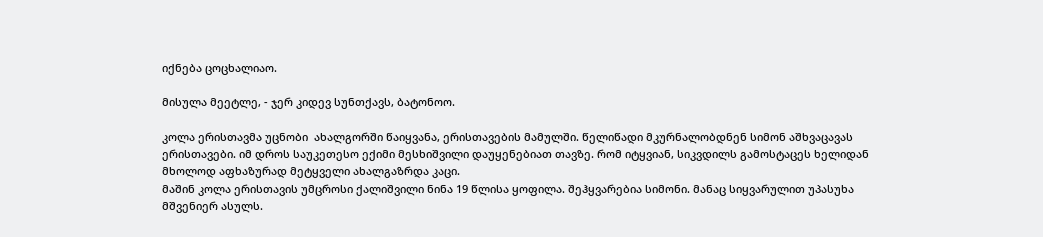იქნება ცოცხალიაო.

მისულა მეეტლე, - ჯერ კიდევ სუნთქავს, ბატონოო.

კოლა ერისთავმა უცნობი  ახალგორში წაიყვანა, ერისთავების მამულში. წელიწადი მკურნალობდნენ სიმონ აშხვაცავას ერისთავები. იმ დროს საუკეთესო ექიმი მესხიშვილი დაუყენებიათ თავზე. რომ იტყვიან, სიკვდილს გამოსტაცეს ხელიდან მხოლოდ აფხაზურად მეტყველი ახალგაზრდა კაცი.
მაშინ კოლა ერისთავის უმცროსი ქალიშვილი ნინა 19 წლისა ყოფილა. შეჰყვარებია სიმონი. მანაც სიყვარულით უპასუხა მშვენიერ ასულს.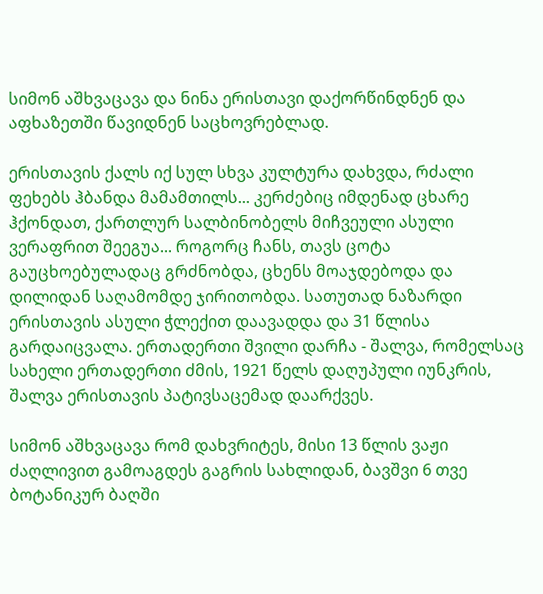სიმონ აშხვაცავა და ნინა ერისთავი დაქორწინდნენ და აფხაზეთში წავიდნენ საცხოვრებლად.

ერისთავის ქალს იქ სულ სხვა კულტურა დახვდა, რძალი ფეხებს ჰბანდა მამამთილს... კერძებიც იმდენად ცხარე ჰქონდათ, ქართლურ სალბინობელს მიჩვეული ასული ვერაფრით შეეგუა... როგორც ჩანს, თავს ცოტა გაუცხოებულადაც გრძნობდა, ცხენს მოაჯდებოდა და დილიდან საღამომდე ჯირითობდა. სათუთად ნაზარდი ერისთავის ასული ჭლექით დაავადდა და 31 წლისა გარდაიცვალა. ერთადერთი შვილი დარჩა - შალვა, რომელსაც სახელი ერთადერთი ძმის, 1921 წელს დაღუპული იუნკრის, შალვა ერისთავის პატივსაცემად დაარქვეს.

სიმონ აშხვაცავა რომ დახვრიტეს, მისი 13 წლის ვაჟი ძაღლივით გამოაგდეს გაგრის სახლიდან, ბავშვი 6 თვე ბოტანიკურ ბაღში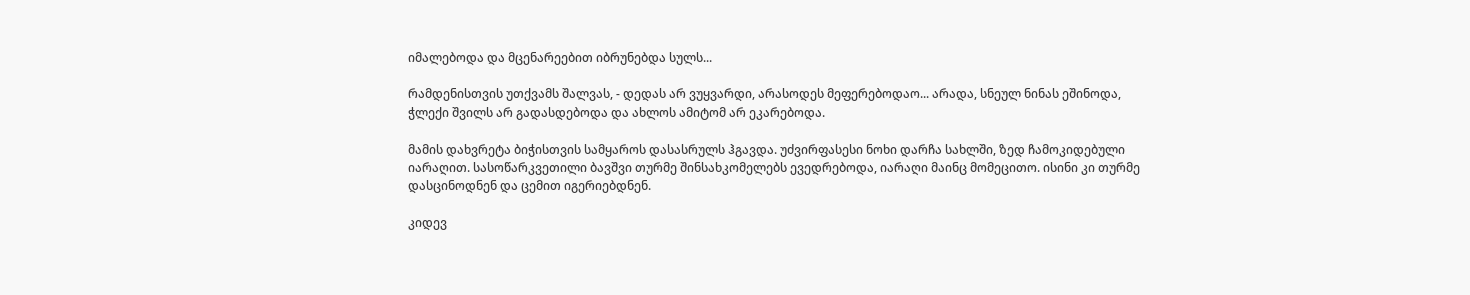იმალებოდა და მცენარეებით იბრუნებდა სულს...

რამდენისთვის უთქვამს შალვას, - დედას არ ვუყვარდი, არასოდეს მეფერებოდაო... არადა, სნეულ ნინას ეშინოდა, ჭლექი შვილს არ გადასდებოდა და ახლოს ამიტომ არ ეკარებოდა.

მამის დახვრეტა ბიჭისთვის სამყაროს დასასრულს ჰგავდა. უძვირფასესი ნოხი დარჩა სახლში, ზედ ჩამოკიდებული იარაღით. სასოწარკვეთილი ბავშვი თურმე შინსახკომელებს ევედრებოდა, იარაღი მაინც მომეცითო. ისინი კი თურმე დასცინოდნენ და ცემით იგერიებდნენ.

კიდევ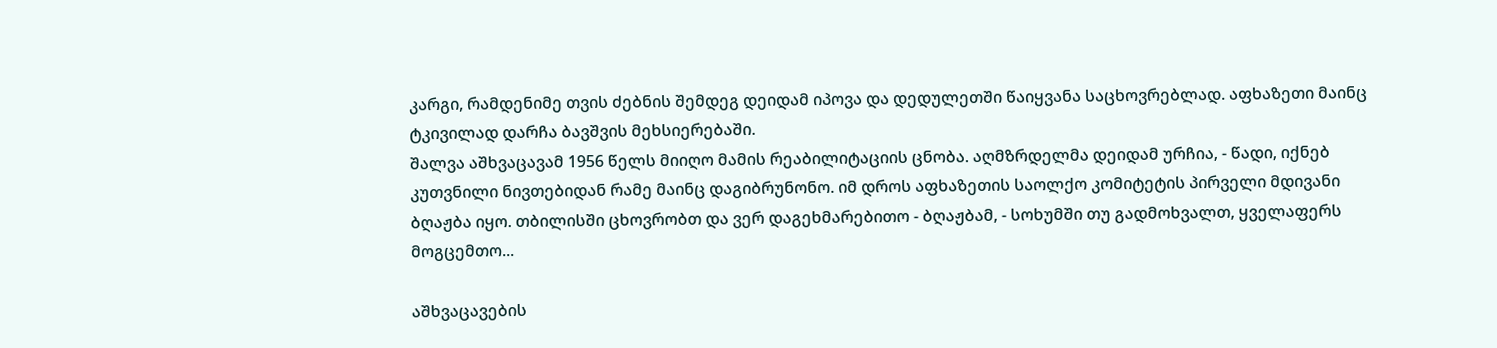კარგი, რამდენიმე თვის ძებნის შემდეგ დეიდამ იპოვა და დედულეთში წაიყვანა საცხოვრებლად. აფხაზეთი მაინც ტკივილად დარჩა ბავშვის მეხსიერებაში.
შალვა აშხვაცავამ 1956 წელს მიიღო მამის რეაბილიტაციის ცნობა. აღმზრდელმა დეიდამ ურჩია, - წადი, იქნებ კუთვნილი ნივთებიდან რამე მაინც დაგიბრუნონო. იმ დროს აფხაზეთის საოლქო კომიტეტის პირველი მდივანი ბღაჟბა იყო. თბილისში ცხოვრობთ და ვერ დაგეხმარებითო - ბღაჟბამ, - სოხუმში თუ გადმოხვალთ, ყველაფერს მოგცემთო...

აშხვაცავების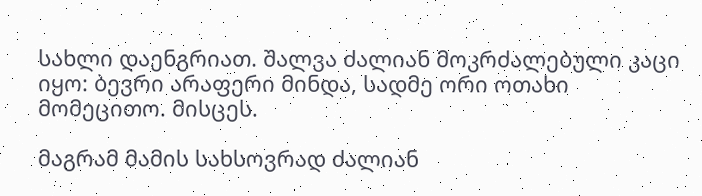სახლი დაენგრიათ. შალვა ძალიან მოკრძალებული კაცი იყო: ბევრი არაფერი მინდა, სადმე ორი ოთახი მომეცითო. მისცეს.

მაგრამ მამის სახსოვრად ძალიან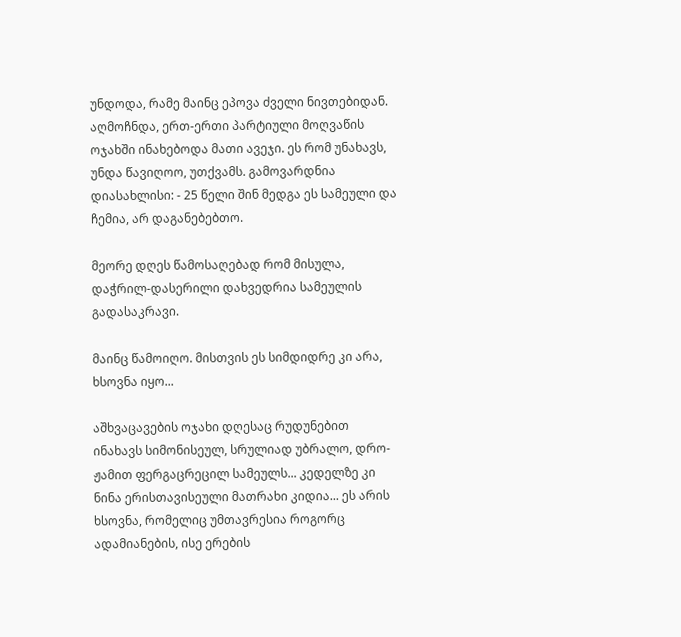უნდოდა, რამე მაინც ეპოვა ძველი ნივთებიდან. აღმოჩნდა, ერთ-ერთი პარტიული მოღვაწის ოჯახში ინახებოდა მათი ავეჯი. ეს რომ უნახავს, უნდა წავიღოო, უთქვამს. გამოვარდნია დიასახლისი: - 25 წელი შინ მედგა ეს სამეული და ჩემია, არ დაგანებებთო.

მეორე დღეს წამოსაღებად რომ მისულა, დაჭრილ-დასერილი დახვედრია სამეულის გადასაკრავი.

მაინც წამოიღო. მისთვის ეს სიმდიდრე კი არა, ხსოვნა იყო...

აშხვაცავების ოჯახი დღესაც რუდუნებით ინახავს სიმონისეულ, სრულიად უბრალო, დრო-ჟამით ფერგაცრეცილ სამეულს... კედელზე კი ნინა ერისთავისეული მათრახი კიდია... ეს არის ხსოვნა, რომელიც უმთავრესია როგორც ადამიანების, ისე ერების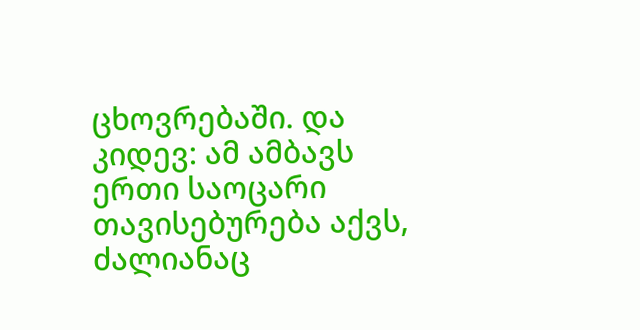ცხოვრებაში. და კიდევ: ამ ამბავს ერთი საოცარი თავისებურება აქვს, ძალიანაც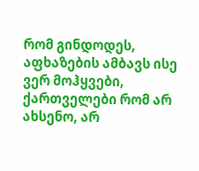რომ გინდოდეს, აფხაზების ამბავს ისე ვერ მოჰყვები, ქართველები რომ არ ახსენო, არ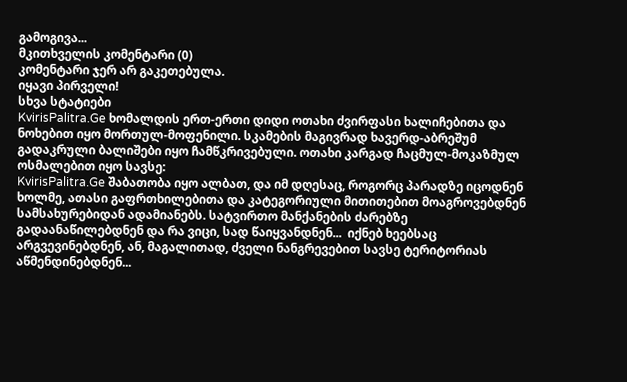გამოგივა...
მკითხველის კომენტარი (0)
კომენტარი ჯერ არ გაკეთებულა.
იყავი პირველი!
სხვა სტატიები
KvirisPalitra.Ge ხომალდის ერთ-ერთი დიდი ოთახი ძვირფასი ხალიჩებითა და ნოხებით იყო მორთულ-მოფენილი. სკამების მაგივრად ხავერდ-აბრეშუმ გადაკრული ბალიშები იყო ჩამწკრივებული. ოთახი კარგად ჩაცმულ-მოკაზმულ ოსმალებით იყო სავსე:
KvirisPalitra.Ge შაბათობა იყო ალბათ, და იმ დღესაც, როგორც პარადზე იცოდნენ ხოლმე, ათასი გაფრთხილებითა და კატეგორიული მითითებით მოაგროვებდნენ სამსახურებიდან ადამიანებს. სატვირთო მანქანების ძარებზე გადაანაწილებდნენ და რა ვიცი, სად წაიყვანდნენ...  იქნებ ხეებსაც არგვევინებდნენ, ან, მაგალითად, ძველი ნანგრევებით სავსე ტერიტორიას აწმენდინებდნენ...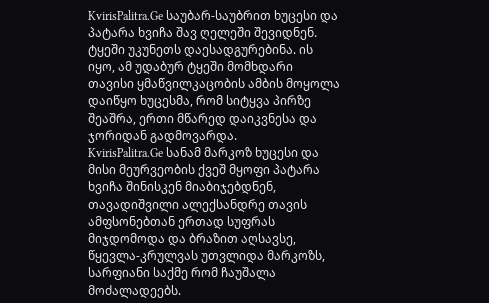KvirisPalitra.Ge საუბარ-საუბრით ხუცესი და პატარა ხვიჩა შავ ღელეში შევიდნენ. ტყეში უკუნეთს დაესადგურებინა. ის იყო, ამ უდაბურ ტყეში მომხდარი თავისი ყმაწვილკაცობის ამბის მოყოლა დაიწყო ხუცესმა, რომ სიტყვა პირზე შეაშრა, ერთი მწარედ დაიკვნესა და ჯორიდან გადმოვარდა.
KvirisPalitra.Ge სანამ მარკოზ ხუცესი და მისი მეურვეობის ქვეშ მყოფი პატარა ხვიჩა შინისკენ მიაბიჯებდნენ, თავადიშვილი ალექსანდრე თავის ამფსონებთან ერთად სუფრას მიჯდომოდა და ბრაზით აღსავსე, წყევლა-კრულვას უთვლიდა მარკოზს, სარფიანი საქმე რომ ჩაუშალა მოძალადეებს.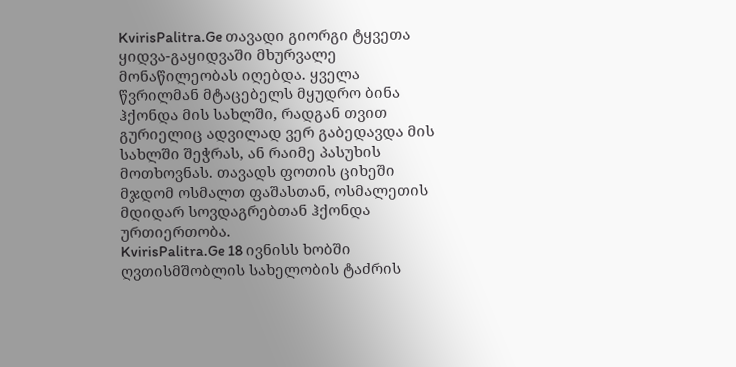KvirisPalitra.Ge თავადი გიორგი ტყვეთა ყიდვა-გაყიდვაში მხურვალე მონაწილეობას იღებდა. ყველა წვრილმან მტაცებელს მყუდრო ბინა ჰქონდა მის სახლში, რადგან თვით გურიელიც ადვილად ვერ გაბედავდა მის სახლში შეჭრას, ან რაიმე პასუხის მოთხოვნას. თავადს ფოთის ციხეში მჯდომ ოსმალთ ფაშასთან, ოსმალეთის მდიდარ სოვდაგრებთან ჰქონდა ურთიერთობა.
KvirisPalitra.Ge 18 ივნისს ხობში ღვთისმშობლის სახელობის ტაძრის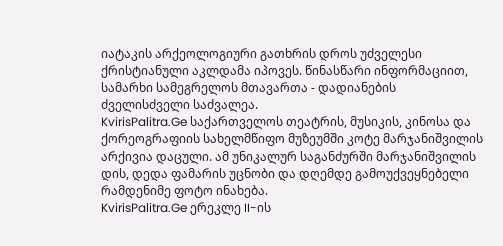იატაკის არქეოლოგიური გათხრის დროს უძველესი ქრისტიანული აკლდამა იპოვეს. წინასწარი ინფორმაციით, სამარხი სამეგრელოს მთავართა - დადიანების ძველისძველი საძვალეა.
KvirisPalitra.Ge საქართველოს თეატრის, მუსიკის, კინოსა და ქორეოგრაფიის სახელმწიფო მუზეუმში კოტე მარჯანიშვილის არქივია დაცული. ამ უნიკალურ საგანძურში მარჯანიშვილის დის, დედა ფამარის უცნობი და დღემდე გამოუქვეყნებელი რამდენიმე ფოტო ინახება.
KvirisPalitra.Ge ერეკლე II-ის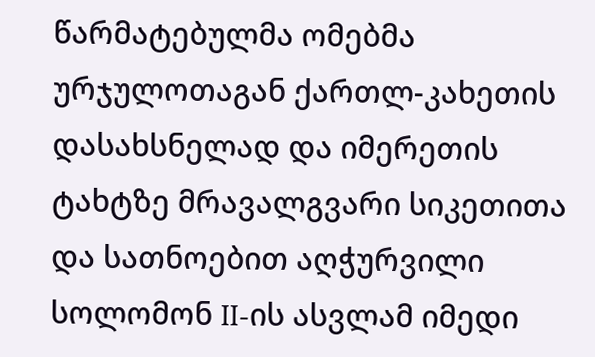წარმატებულმა ომებმა ურჯულოთაგან ქართლ-კახეთის დასახსნელად და იმერეთის ტახტზე მრავალგვარი სიკეთითა და სათნოებით აღჭურვილი სოლომონ II-ის ასვლამ იმედი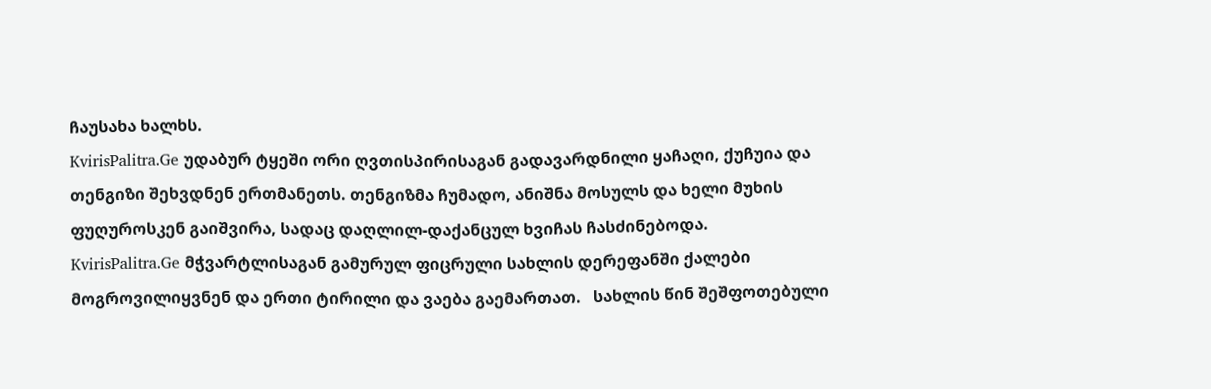ჩაუსახა ხალხს.
KvirisPalitra.Ge უდაბურ ტყეში ორი ღვთისპირისაგან გადავარდნილი ყაჩაღი, ქუჩუია და თენგიზი შეხვდნენ ერთმანეთს. თენგიზმა ჩუმადო, ანიშნა მოსულს და ხელი მუხის ფუღუროსკენ გაიშვირა, სადაც დაღლილ-დაქანცულ ხვიჩას ჩასძინებოდა.
KvirisPalitra.Ge მჭვარტლისაგან გამურულ ფიცრული სახლის დერეფანში ქალები მოგროვილიყვნენ და ერთი ტირილი და ვაება გაემართათ.   სახლის წინ შეშფოთებული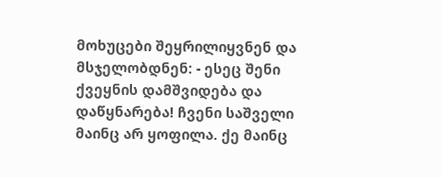მოხუცები შეყრილიყვნენ და მსჯელობდნენ: - ესეც შენი ქვეყნის დამშვიდება და დაწყნარება! ჩვენი საშველი მაინც არ ყოფილა. ქე მაინც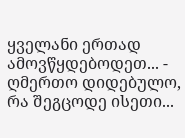ყველანი ერთად ამოვწყდებოდეთ... - ღმერთო დიდებულო, რა შეგცოდე ისეთი...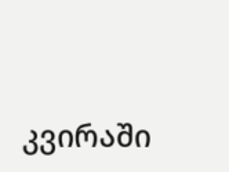კვირაში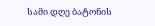სამი დღე ბატონის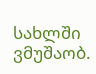სახლში ვმუშაობ.